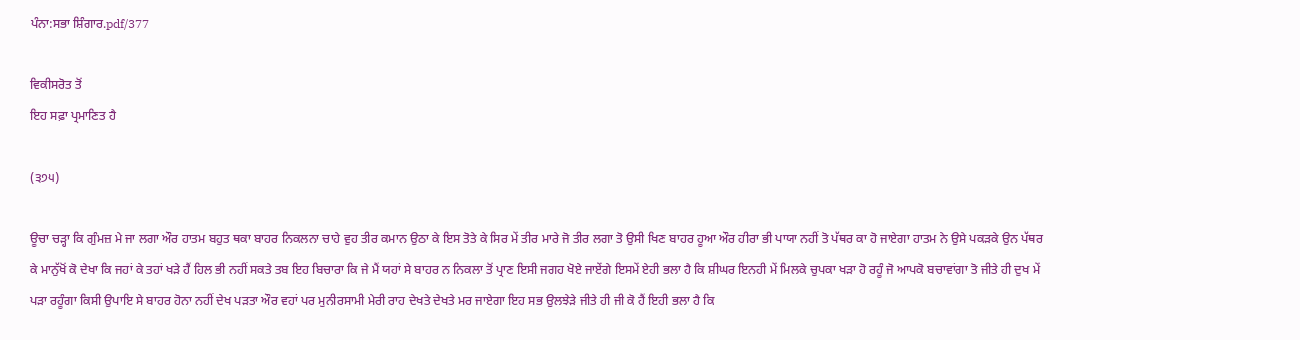ਪੰਨਾ:ਸਭਾ ਸ਼ਿੰਗਾਰ.pdf/377

ਵਿਕੀਸਰੋਤ ਤੋਂ
ਇਹ ਸਫ਼ਾ ਪ੍ਰਮਾਣਿਤ ਹੈ

(੩੭੫)

ਊਚਾ ਚੜ੍ਹਾ ਕਿ ਗੁੰਮਜ਼ ਮੇ ਜਾ ਲਗਾ ਔਰ ਹਾਤਮ ਬਹੁਤ ਥਕਾ ਬਾਹਰ ਨਿਕਲਨਾ ਚਾਹੇ ਵੁਹ ਤੀਰ ਕਮਾਨ ਉਠਾ ਕੇ ਇਸ ਤੋਤੇ ਕੇ ਸਿਰ ਮੇਂ ਤੀਰ ਮਾਰੇ ਜੋ ਤੀਰ ਲਗਾ ਤੋ ਉਸੀ ਖਿਣ ਬਾਹਰ ਹੂਆ ਔਰ ਹੀਰਾ ਭੀ ਪਾਯਾ ਨਹੀਂ ਤੋ ਪੱਥਰ ਕਾ ਹੋ ਜਾਏਗਾ ਹਾਤਮ ਨੇ ਉਸੇ ਪਕੜਕੇ ਉਨ ਪੱਥਰ ਕੇ ਮਾਨੁੱਖੋਂ ਕੋ ਦੇਖਾ ਕਿ ਜਹਾਂ ਕੇ ਤਹਾਂ ਖੜੇ ਹੈਂ ਹਿਲ ਭੀ ਨਹੀਂ ਸਕਤੇ ਤਬ ਇਹ ਬਿਚਾਰਾ ਕਿ ਜੇ ਮੈਂ ਯਹਾਂ ਸੇ ਬਾਹਰ ਨ ਨਿਕਲਾ ਤੋਂ ਪ੍ਰਾਣ ਇਸੀ ਜਗਹ ਖੋਏ ਜਾਏਂਗੇ ਇਸਮੇਂ ਏਹੀ ਭਲਾ ਹੈ ਕਿ ਸ਼ੀਘਰ ਇਨਹੀ ਮੇਂ ਮਿਲਕੇ ਚੁਪਕਾ ਖੜਾ ਹੋ ਰਹੂੰ ਜੋ ਆਪਕੋ ਬਚਾਵਾਂਗਾ ਤੋ ਜੀਤੇ ਹੀ ਦੁਖ ਮੇਂ ਪੜਾ ਰਹੂੰਗਾ ਕਿਸੀ ਉਪਾਇ ਸੇ ਬਾਹਰ ਹੋਨਾ ਨਹੀਂ ਦੇਖ ਪੜਤਾ ਔਰ ਵਹਾਂ ਪਰ ਮੁਨੀਰਸਾਮੀ ਮੇਰੀ ਰਾਹ ਦੇਖਤੇ ਦੇਖਤੇ ਮਰ ਜਾਏਗਾ ਇਹ ਸਭ ਉਲਝੇੜੇ ਜੀਤੇ ਹੀ ਜੀ ਕੋ ਹੈਂ ਇਹੀ ਭਲਾ ਹੈ ਕਿ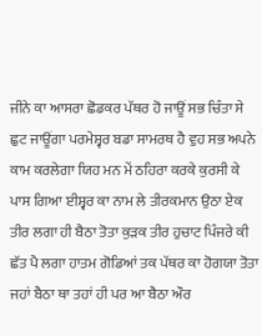ਜੀਨੇ ਕਾ ਆਸਰਾ ਛੋਡਕਰ ਪੱਥਰ ਹੋ ਜਾਊਂ ਸਭ ਚਿੰਤਾ ਸੇ ਛੁਟ ਜਾਊਂਗਾ ਪਰਮੇਸ਼੍ਵਰ ਬਡਾ ਸਾਮਰਥ ਹੈ ਵੁਹ ਸਭ ਅਪਨੇ ਕਾਮ ਕਰਲੇਗਾ ਯਿਹ ਮਨ ਮੇਂ ਠਹਿਰਾ ਕਰਕੇ ਕੁਰਸੀ ਕੇ ਪਾਸ ਗਿਆ ਈਸ਼੍ਵਰ ਕਾ ਨਾਮ ਲੇ ਤੀਰਕਮਾਨ ਉਠਾ ਏਕ ਤੀਰ ਲਗਾ ਹੀ ਬੈਠਾ ਤੋਤਾ ਕੁੜਕ ਤੀਰ ਹੁਚਾਟ ਪਿੰਜਰੇ ਕੀ ਛੱਤ ਪੈ ਲਗਾ ਹਾਤਮ ਗੋਡਿਆਂ ਤਕ ਪੱਥਰ ਕਾ ਹੋਗਯਾ ਤੋਤਾ ਜਹਾਂ ਬੈਠਾ ਥਾ ਤਹਾਂ ਹੀ ਪਰ ਆ ਬੈਠਾ ਔਰ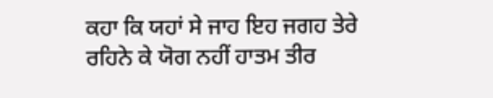ਕਹਾ ਕਿ ਯਹਾਂ ਸੇ ਜਾਹ ਇਹ ਜਗਹ ਤੇਰੇ ਰਹਿਨੇ ਕੇ ਯੋਗ ਨਹੀਂ ਹਾਤਮ ਤੀਰ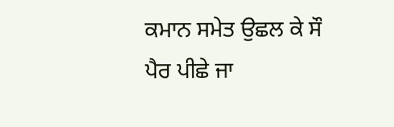ਕਮਾਨ ਸਮੇਤ ਉਛਲ ਕੇ ਸੌ ਪੈਰ ਪੀਛੇ ਜਾ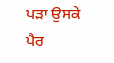ਪੜਾ ਉਸਕੇ ਪੈਰ